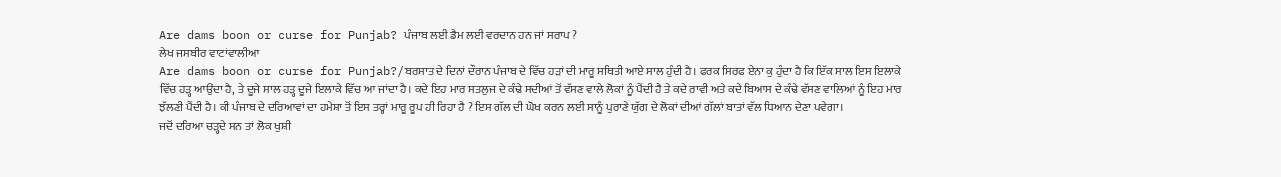Are dams boon or curse for Punjab? ਪੰਜਾਬ ਲਈ ਡੈਮ ਲਈ ਵਰਦਾਨ ਹਨ ਜਾਂ ਸਰਾਪ ?
ਲੇਖ ਜਸਬੀਰ ਵਾਟਾਂਵਾਲੀਆ
Are dams boon or curse for Punjab?/ਬਰਸਾਤ ਦੇ ਦਿਨਾਂ ਦੌਰਾਨ ਪੰਜਾਬ ਦੇ ਵਿੱਚ ਹੜਾਂ ਦੀ ਮਾਰੂ ਸਥਿਤੀ ਆਏ ਸਾਲ ਹੁੰਦੀ ਹੈ। ਫਰਕ ਸਿਰਫ ਏਨਾ ਕੁ ਹੁੰਦਾ ਹੈ ਕਿ ਇੱਕ ਸਾਲ ਇਸ ਇਲਾਕੇ ਵਿੱਚ ਹੜ੍ਹ ਆਉਂਦਾ ਹੈ, ਤੇ ਦੂਜੇ ਸਾਲ ਹੜ੍ਹ ਦੂਜੇ ਇਲਾਕੇ ਵਿੱਚ ਆ ਜਾਂਦਾ ਹੈ। ਕਦੇ ਇਹ ਮਾਰ ਸਤਲੁਜ ਦੇ ਕੰਢੇ ਸਦੀਆਂ ਤੋਂ ਵੱਸਣ ਵਾਲੇ ਲੋਕਾਂ ਨੂੰ ਪੈਂਦੀ ਹੈ ਤੇ ਕਦੇ ਰਾਵੀ ਅਤੇ ਕਦੇ ਬਿਆਸ ਦੇ ਕੰਢੇ ਵੱਸਣ ਵਾਲਿਆਂ ਨੂੰ ਇਹ ਮਾਰ ਝੱਲਣੀ ਪੈਂਦੀ ਹੈ। ਕੀ ਪੰਜਾਬ ਦੇ ਦਰਿਆਵਾਂ ਦਾ ਹਮੇਸ਼ਾ ਤੋਂ ਇਸ ਤਰ੍ਹਾਂ ਮਾਰੂ ਰੂਪ ਹੀ ਰਿਹਾ ਹੈ ? ਇਸ ਗੱਲ ਦੀ ਘੋਖ ਕਰਨ ਲਈ ਸਾਨੂੰ ਪੁਰਾਣੇ ਯੁੱਗ ਦੇ ਲੋਕਾਂ ਦੀਆਂ ਗੱਲਾਂ ਬਾਤਾਂ ਵੱਲ ਧਿਆਨ ਦੇਣਾ ਪਵੇਗਾ।
ਜਦੋਂ ਦਰਿਆ ਚੜ੍ਹਦੇ ਸਨ ਤਾਂ ਲੋਕ ਖੁਸ਼ੀ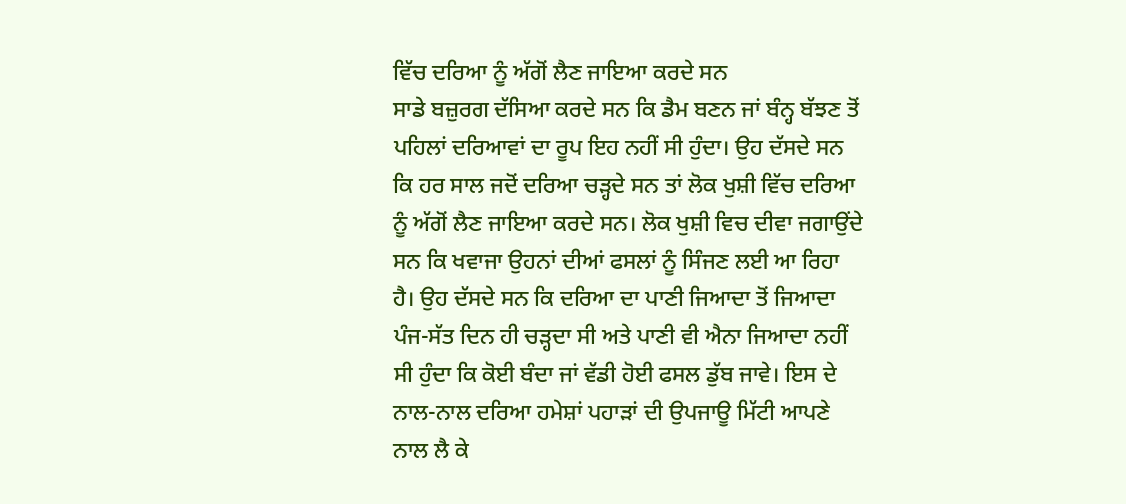ਵਿੱਚ ਦਰਿਆ ਨੂੰ ਅੱਗੋਂ ਲੈਣ ਜਾਇਆ ਕਰਦੇ ਸਨ
ਸਾਡੇ ਬਜ਼ੁਰਗ ਦੱਸਿਆ ਕਰਦੇ ਸਨ ਕਿ ਡੈਮ ਬਣਨ ਜਾਂ ਬੰਨ੍ਹ ਬੱਝਣ ਤੋਂ ਪਹਿਲਾਂ ਦਰਿਆਵਾਂ ਦਾ ਰੂਪ ਇਹ ਨਹੀਂ ਸੀ ਹੁੰਦਾ। ਉਹ ਦੱਸਦੇ ਸਨ ਕਿ ਹਰ ਸਾਲ ਜਦੋਂ ਦਰਿਆ ਚੜ੍ਹਦੇ ਸਨ ਤਾਂ ਲੋਕ ਖੁਸ਼ੀ ਵਿੱਚ ਦਰਿਆ ਨੂੰ ਅੱਗੋਂ ਲੈਣ ਜਾਇਆ ਕਰਦੇ ਸਨ। ਲੋਕ ਖੁਸ਼ੀ ਵਿਚ ਦੀਵਾ ਜਗਾਉਂਦੇ ਸਨ ਕਿ ਖਵਾਜਾ ਉਹਨਾਂ ਦੀਆਂ ਫਸਲਾਂ ਨੂੰ ਸਿੰਜਣ ਲਈ ਆ ਰਿਹਾ ਹੈ। ਉਹ ਦੱਸਦੇ ਸਨ ਕਿ ਦਰਿਆ ਦਾ ਪਾਣੀ ਜਿਆਦਾ ਤੋਂ ਜਿਆਦਾ ਪੰਜ-ਸੱਤ ਦਿਨ ਹੀ ਚੜ੍ਹਦਾ ਸੀ ਅਤੇ ਪਾਣੀ ਵੀ ਐਨਾ ਜਿਆਦਾ ਨਹੀਂ ਸੀ ਹੁੰਦਾ ਕਿ ਕੋਈ ਬੰਦਾ ਜਾਂ ਵੱਡੀ ਹੋਈ ਫਸਲ ਡੁੱਬ ਜਾਵੇ। ਇਸ ਦੇ ਨਾਲ-ਨਾਲ ਦਰਿਆ ਹਮੇਸ਼ਾਂ ਪਹਾੜਾਂ ਦੀ ਉਪਜਾਊ ਮਿੱਟੀ ਆਪਣੇ ਨਾਲ ਲੈ ਕੇ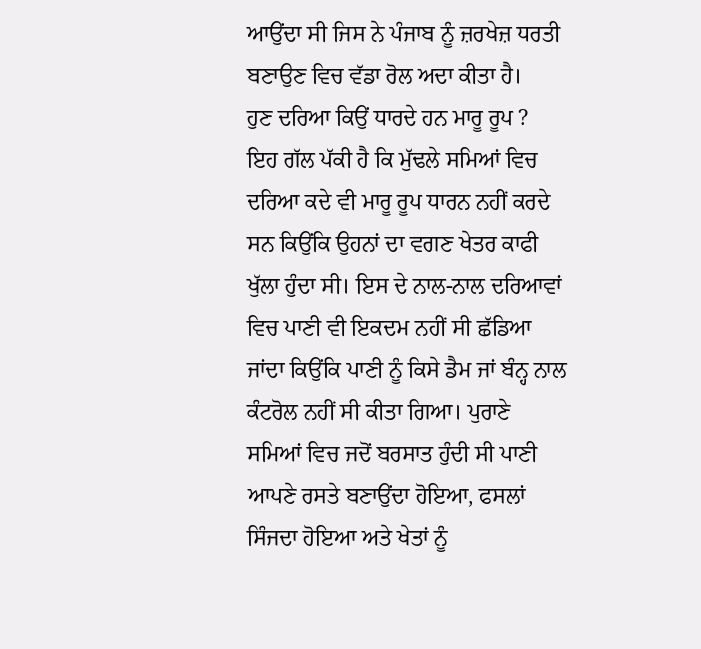ਆਉਂਦਾ ਸੀ ਜਿਸ ਨੇ ਪੰਜਾਬ ਨੂੰ ਜ਼ਰਖੇਜ਼ ਧਰਤੀ ਬਣਾਉਣ ਵਿਚ ਵੱਡਾ ਰੋਲ ਅਦਾ ਕੀਤਾ ਹੈ।
ਹੁਣ ਦਰਿਆ ਕਿਉਂ ਧਾਰਦੇ ਹਨ ਮਾਰੂ ਰੂਪ ?
ਇਹ ਗੱਲ ਪੱਕੀ ਹੈ ਕਿ ਮੁੱਢਲੇ ਸਮਿਆਂ ਵਿਚ ਦਰਿਆ ਕਦੇ ਵੀ ਮਾਰੂ ਰੂਪ ਧਾਰਨ ਨਹੀਂ ਕਰਦੇ ਸਨ ਕਿਉਂਕਿ ਉਹਨਾਂ ਦਾ ਵਗਣ ਖੇਤਰ ਕਾਫੀ ਖੁੱਲਾ ਹੁੰਦਾ ਸੀ। ਇਸ ਦੇ ਨਾਲ-ਨਾਲ ਦਰਿਆਵਾਂ ਵਿਚ ਪਾਣੀ ਵੀ ਇਕਦਮ ਨਹੀਂ ਸੀ ਛੱਡਿਆ ਜਾਂਦਾ ਕਿਉਂਕਿ ਪਾਣੀ ਨੂੰ ਕਿਸੇ ਡੈਮ ਜਾਂ ਬੰਨ੍ਹ ਨਾਲ ਕੰਟਰੋਲ ਨਹੀਂ ਸੀ ਕੀਤਾ ਗਿਆ। ਪੁਰਾਣੇ ਸਮਿਆਂ ਵਿਚ ਜਦੋਂ ਬਰਸਾਤ ਹੁੰਦੀ ਸੀ ਪਾਣੀ ਆਪਣੇ ਰਸਤੇ ਬਣਾਉਂਦਾ ਹੋਇਆ, ਫਸਲਾਂ ਸਿੰਜਦਾ ਹੋਇਆ ਅਤੇ ਖੇਤਾਂ ਨੂੰ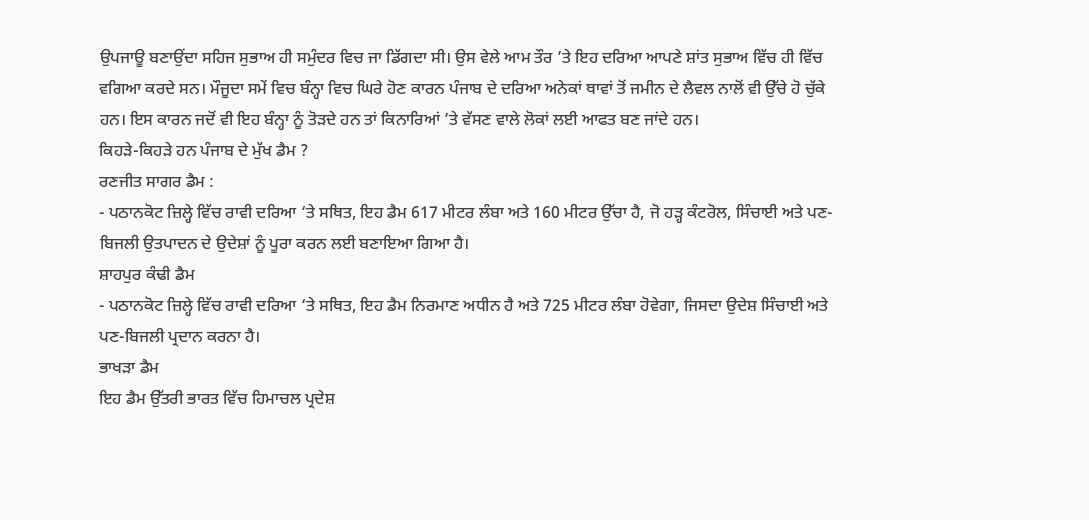ਉਪਜਾਊ ਬਣਾਉਂਦਾ ਸਹਿਜ ਸੁਭਾਅ ਹੀ ਸਮੁੰਦਰ ਵਿਚ ਜਾ ਡਿੱਗਦਾ ਸੀ। ਉਸ ਵੇਲੇ ਆਮ ਤੌਰ ’ਤੇ ਇਹ ਦਰਿਆ ਆਪਣੇ ਸ਼ਾਂਤ ਸੁਭਾਅ ਵਿੱਚ ਹੀ ਵਿੱਚ ਵਗਿਆ ਕਰਦੇ ਸਨ। ਮੌਜੂਦਾ ਸਮੇਂ ਵਿਚ ਬੰਨ੍ਹਾ ਵਿਚ ਘਿਰੇ ਹੋਣ ਕਾਰਨ ਪੰਜਾਬ ਦੇ ਦਰਿਆ ਅਨੇਕਾਂ ਥਾਵਾਂ ਤੋਂ ਜਮੀਨ ਦੇ ਲੈਵਲ ਨਾਲੋਂ ਵੀ ਉੱਚੇ ਹੋ ਚੁੱਕੇ ਹਨ। ਇਸ ਕਾਰਨ ਜਦੋਂ ਵੀ ਇਹ ਬੰਨ੍ਹਾ ਨੂੰ ਤੋੜਦੇ ਹਨ ਤਾਂ ਕਿਨਾਰਿਆਂ ’ਤੇ ਵੱਸਣ ਵਾਲੇ ਲੋਕਾਂ ਲਈ ਆਫਤ ਬਣ ਜਾਂਦੇ ਹਨ।
ਕਿਹੜੇ-ਕਿਹੜੇ ਹਨ ਪੰਜਾਬ ਦੇ ਮੁੱਖ ਡੈਮ ?
ਰਣਜੀਤ ਸਾਗਰ ਡੈਮ :
- ਪਠਾਨਕੋਟ ਜ਼ਿਲ੍ਹੇ ਵਿੱਚ ਰਾਵੀ ਦਰਿਆ ‘ਤੇ ਸਥਿਤ, ਇਹ ਡੈਮ 617 ਮੀਟਰ ਲੰਬਾ ਅਤੇ 160 ਮੀਟਰ ਉੱਚਾ ਹੈ, ਜੋ ਹੜ੍ਹ ਕੰਟਰੋਲ, ਸਿੰਚਾਈ ਅਤੇ ਪਣ-ਬਿਜਲੀ ਉਤਪਾਦਨ ਦੇ ਉਦੇਸ਼ਾਂ ਨੂੰ ਪੂਰਾ ਕਰਨ ਲਈ ਬਣਾਇਆ ਗਿਆ ਹੈ।
ਸ਼ਾਹਪੁਰ ਕੰਢੀ ਡੈਮ
- ਪਠਾਨਕੋਟ ਜ਼ਿਲ੍ਹੇ ਵਿੱਚ ਰਾਵੀ ਦਰਿਆ ‘ਤੇ ਸਥਿਤ, ਇਹ ਡੈਮ ਨਿਰਮਾਣ ਅਧੀਨ ਹੈ ਅਤੇ 725 ਮੀਟਰ ਲੰਬਾ ਹੋਵੇਗਾ, ਜਿਸਦਾ ਉਦੇਸ਼ ਸਿੰਚਾਈ ਅਤੇ ਪਣ-ਬਿਜਲੀ ਪ੍ਰਦਾਨ ਕਰਨਾ ਹੈ।
ਭਾਖੜਾ ਡੈਮ
ਇਹ ਡੈਮ ਉੱਤਰੀ ਭਾਰਤ ਵਿੱਚ ਹਿਮਾਚਲ ਪ੍ਰਦੇਸ਼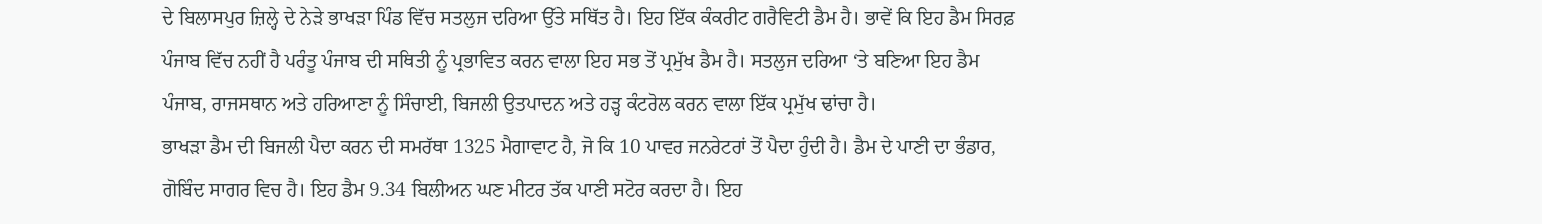ਦੇ ਬਿਲਾਸਪੁਰ ਜ਼ਿਲ੍ਹੇ ਦੇ ਨੇੜੇ ਭਾਖੜਾ ਪਿੰਡ ਵਿੱਚ ਸਤਲੁਜ ਦਰਿਆ ਉੱਤੇ ਸਥਿੱਤ ਹੈ। ਇਹ ਇੱਕ ਕੰਕਰੀਟ ਗਰੈਵਿਟੀ ਡੈਮ ਹੈ। ਭਾਵੇਂ ਕਿ ਇਹ ਡੈਮ ਸਿਰਫ਼ ਪੰਜਾਬ ਵਿੱਚ ਨਹੀਂ ਹੈ ਪਰੰਤੂ ਪੰਜਾਬ ਦੀ ਸਥਿਤੀ ਨੂੰ ਪ੍ਰਭਾਵਿਤ ਕਰਨ ਵਾਲਾ ਇਹ ਸਭ ਤੋਂ ਪ੍ਰਮੁੱਖ ਡੈਮ ਹੈ। ਸਤਲੁਜ ਦਰਿਆ ‘ਤੇ ਬਣਿਆ ਇਹ ਡੈਮ ਪੰਜਾਬ, ਰਾਜਸਥਾਨ ਅਤੇ ਹਰਿਆਣਾ ਨੂੰ ਸਿੰਚਾਈ, ਬਿਜਲੀ ਉਤਪਾਦਨ ਅਤੇ ਹੜ੍ਹ ਕੰਟਰੋਲ ਕਰਨ ਵਾਲਾ ਇੱਕ ਪ੍ਰਮੁੱਖ ਢਾਂਚਾ ਹੈ।
ਭਾਖੜਾ ਡੈਮ ਦੀ ਬਿਜਲੀ ਪੈਦਾ ਕਰਨ ਦੀ ਸਮਰੱਥਾ 1325 ਮੈਗਾਵਾਟ ਹੈ, ਜੋ ਕਿ 10 ਪਾਵਰ ਜਨਰੇਟਰਾਂ ਤੋਂ ਪੈਦਾ ਹੁੰਦੀ ਹੈ। ਡੈਮ ਦੇ ਪਾਣੀ ਦਾ ਭੰਡਾਰ, ਗੋਬਿੰਦ ਸਾਗਰ ਵਿਚ ਹੈ। ਇਹ ਡੈਮ 9.34 ਬਿਲੀਅਨ ਘਣ ਮੀਟਰ ਤੱਕ ਪਾਣੀ ਸਟੋਰ ਕਰਦਾ ਹੈ। ਇਹ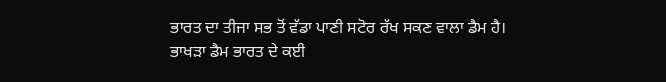ਭਾਰਤ ਦਾ ਤੀਜਾ ਸਭ ਤੋਂ ਵੱਡਾ ਪਾਣੀ ਸਟੋਰ ਰੱਖ ਸਕਣ ਵਾਲਾ ਡੈਮ ਹੈ।
ਭਾਖੜਾ ਡੈਮ ਭਾਰਤ ਦੇ ਕਈ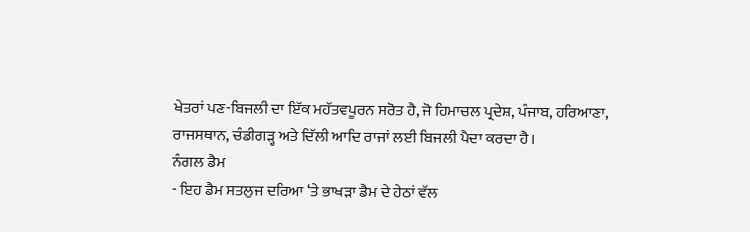ਖੇਤਰਾਂ ਪਣ-ਬਿਜਲੀ ਦਾ ਇੱਕ ਮਹੱਤਵਪੂਰਨ ਸਰੋਤ ਹੈ, ਜੋ ਹਿਮਾਚਲ ਪ੍ਰਦੇਸ਼, ਪੰਜਾਬ, ਹਰਿਆਣਾ, ਰਾਜਸਥਾਨ, ਚੰਡੀਗੜ੍ਹ ਅਤੇ ਦਿੱਲੀ ਆਦਿ ਰਾਜਾਂ ਲਈ ਬਿਜਲੀ ਪੈਦਾ ਕਰਦਾ ਹੈ।
ਨੰਗਲ ਡੈਮ
- ਇਹ ਡੈਮ ਸਤਲੁਜ ਦਰਿਆ ‘ਤੇ ਭਾਖੜਾ ਡੈਮ ਦੇ ਹੇਠਾਂ ਵੱਲ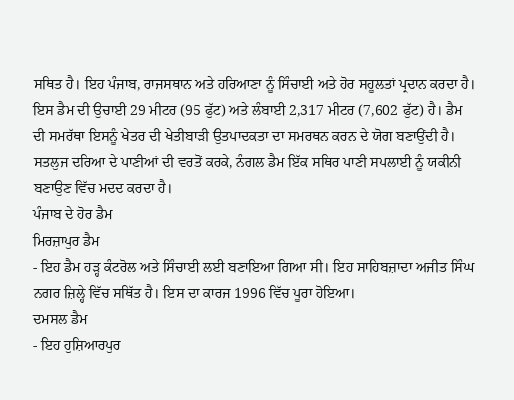ਸਥਿਤ ਹੈ। ਇਹ ਪੰਜਾਬ, ਰਾਜਸਥਾਨ ਅਤੇ ਹਰਿਆਣਾ ਨੂੰ ਸਿੰਚਾਈ ਅਤੇ ਹੋਰ ਸਹੂਲਤਾਂ ਪ੍ਰਦਾਨ ਕਰਦਾ ਹੈ। ਇਸ ਡੈਮ ਦੀ ਉਚਾਈ 29 ਮੀਟਰ (95 ਫੁੱਟ) ਅਤੇ ਲੰਬਾਈ 2,317 ਮੀਟਰ (7,602 ਫੁੱਟ) ਹੈ। ਡੈਮ ਦੀ ਸਮਰੱਥਾ ਇਸਨੂੰ ਖੇਤਰ ਦੀ ਖੇਤੀਬਾੜੀ ਉਤਪਾਦਕਤਾ ਦਾ ਸਮਰਥਨ ਕਰਨ ਦੇ ਯੋਗ ਬਣਾਉਂਦੀ ਹੈ। ਸਤਲੁਜ ਦਰਿਆ ਦੇ ਪਾਣੀਆਂ ਦੀ ਵਰਤੋਂ ਕਰਕੇ, ਨੰਗਲ ਡੈਮ ਇੱਕ ਸਥਿਰ ਪਾਣੀ ਸਪਲਾਈ ਨੂੰ ਯਕੀਨੀ ਬਣਾਉਣ ਵਿੱਚ ਮਦਦ ਕਰਦਾ ਹੈ।
ਪੰਜਾਬ ਦੇ ਹੋਰ ਡੈਮ
ਮਿਰਜ਼ਾਪੁਰ ਡੈਮ
- ਇਹ ਡੈਮ ਹੜ੍ਹ ਕੰਟਰੋਲ ਅਤੇ ਸਿੰਚਾਈ ਲਈ ਬਣਾਇਆ ਗਿਆ ਸੀ। ਇਹ ਸਾਹਿਬਜ਼ਾਦਾ ਅਜੀਤ ਸਿੰਘ ਨਗਰ ਜ਼ਿਲ੍ਹੇ ਵਿੱਚ ਸਥਿੱਤ ਹੈ। ਇਸ ਦਾ ਕਾਰਜ 1996 ਵਿੱਚ ਪੂਰਾ ਹੋਇਆ।
ਦਮਸਲ ਡੈਮ
- ਇਹ ਹੁਸ਼ਿਆਰਪੁਰ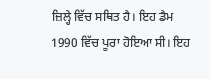ਜ਼ਿਲ੍ਹੇ ਵਿੱਚ ਸਥਿਤ ਹੈ। ਇਹ ਡੈਮ 1990 ਵਿੱਚ ਪੂਰਾ ਹੋਇਆ ਸੀ। ਇਹ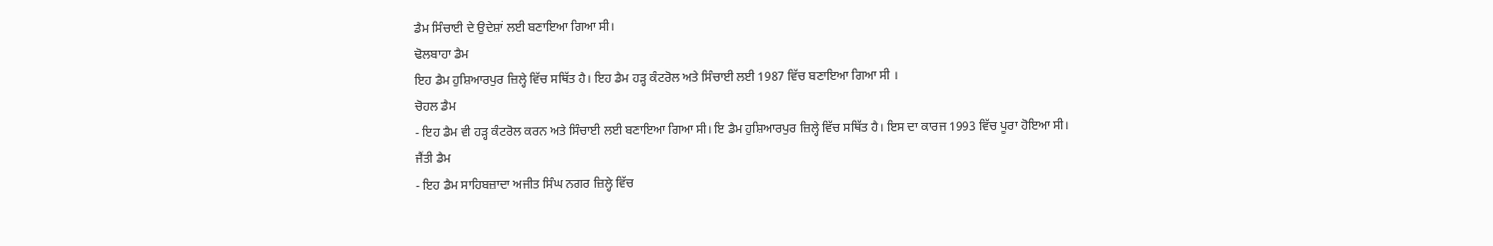ਡੈਮ ਸਿੰਚਾਈ ਦੇ ਉਦੇਸ਼ਾਂ ਲਈ ਬਣਾਇਆ ਗਿਆ ਸੀ।
ਢੋਲਬਾਹਾ ਡੈਮ
ਇਹ ਡੈਮ ਹੁਸ਼ਿਆਰਪੁਰ ਜ਼ਿਲ੍ਹੇ ਵਿੱਚ ਸਥਿੱਤ ਹੈ। ਇਹ ਡੈਮ ਹੜ੍ਹ ਕੰਟਰੋਲ ਅਤੇ ਸਿੰਚਾਈ ਲਈ 1987 ਵਿੱਚ ਬਣਾਇਆ ਗਿਆ ਸੀ ।
ਚੋਹਲ ਡੈਮ
- ਇਹ ਡੈਮ ਵੀ ਹੜ੍ਹ ਕੰਟਰੋਲ ਕਰਨ ਅਤੇ ਸਿੰਚਾਈ ਲਈ ਬਣਾਇਆ ਗਿਆ ਸੀ। ਇ ਡੈਮ ਹੁਸ਼ਿਆਰਪੁਰ ਜ਼ਿਲ੍ਹੇ ਵਿੱਚ ਸਥਿੱਤ ਹੈ। ਇਸ ਦਾ ਕਾਰਜ 1993 ਵਿੱਚ ਪੂਰਾ ਹੋਇਆ ਸੀ।
ਜੈਂਤੀ ਡੈਮ
- ਇਹ ਡੈਮ ਸਾਹਿਬਜ਼ਾਦਾ ਅਜੀਤ ਸਿੰਘ ਨਗਰ ਜ਼ਿਲ੍ਹੇ ਵਿੱਚ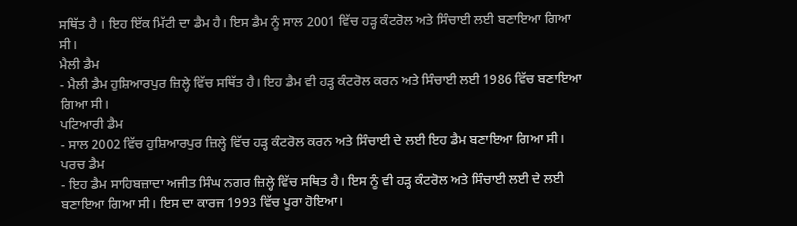ਸਥਿੱਤ ਹੈ । ਇਹ ਇੱਕ ਮਿੱਟੀ ਦਾ ਡੈਮ ਹੈ। ਇਸ ਡੈਮ ਨੂੰ ਸਾਲ 2001 ਵਿੱਚ ਹੜ੍ਹ ਕੰਟਰੋਲ ਅਤੇ ਸਿੰਚਾਈ ਲਈ ਬਣਾਇਆ ਗਿਆ ਸੀ।
ਮੈਲੀ ਡੈਮ
- ਮੈਲੀ ਡੈਮ ਹੁਸ਼ਿਆਰਪੁਰ ਜ਼ਿਲ੍ਹੇ ਵਿੱਚ ਸਥਿੱਤ ਹੈ। ਇਹ ਡੈਮ ਵੀ ਹੜ੍ਹ ਕੰਟਰੋਲ ਕਰਨ ਅਤੇ ਸਿੰਚਾਈ ਲਈ 1986 ਵਿੱਚ ਬਣਾਇਆ ਗਿਆ ਸੀ।
ਪਟਿਆਰੀ ਡੈਮ
- ਸਾਲ 2002 ਵਿੱਚ ਹੁਸ਼ਿਆਰਪੁਰ ਜ਼ਿਲ੍ਹੇ ਵਿੱਚ ਹੜ੍ਹ ਕੰਟਰੋਲ ਕਰਨ ਅਤੇ ਸਿੰਚਾਈ ਦੇ ਲਈ ਇਹ ਡੈਮ ਬਣਾਇਆ ਗਿਆ ਸੀ।
ਪਰਚ ਡੈਮ
- ਇਹ ਡੈਮ ਸਾਹਿਬਜ਼ਾਦਾ ਅਜੀਤ ਸਿੰਘ ਨਗਰ ਜ਼ਿਲ੍ਹੇ ਵਿੱਚ ਸਥਿਤ ਹੈ। ਇਸ ਨੂੰ ਵੀ ਹੜ੍ਹ ਕੰਟਰੋਲ ਅਤੇ ਸਿੰਚਾਈ ਲਈ ਦੇ ਲਈ ਬਣਾਇਆ ਗਿਆ ਸੀ। ਇਸ ਦਾ ਕਾਰਜ 1993 ਵਿੱਚ ਪੂਰਾ ਹੋਇਆ।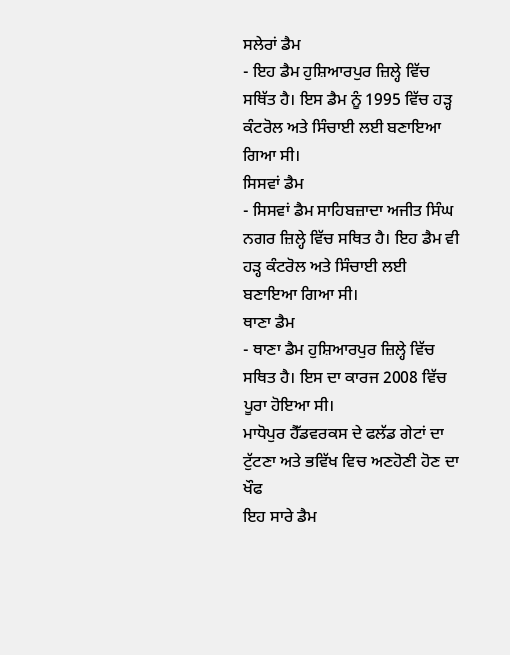ਸਲੇਰਾਂ ਡੈਮ
- ਇਹ ਡੈਮ ਹੁਸ਼ਿਆਰਪੁਰ ਜ਼ਿਲ੍ਹੇ ਵਿੱਚ ਸਥਿੱਤ ਹੈ। ਇਸ ਡੈਮ ਨੂੰ 1995 ਵਿੱਚ ਹੜ੍ਹ ਕੰਟਰੋਲ ਅਤੇ ਸਿੰਚਾਈ ਲਈ ਬਣਾਇਆ ਗਿਆ ਸੀ।
ਸਿਸਵਾਂ ਡੈਮ
- ਸਿਸਵਾਂ ਡੈਮ ਸਾਹਿਬਜ਼ਾਦਾ ਅਜੀਤ ਸਿੰਘ ਨਗਰ ਜ਼ਿਲ੍ਹੇ ਵਿੱਚ ਸਥਿਤ ਹੈ। ਇਹ ਡੈਮ ਵੀ ਹੜ੍ਹ ਕੰਟਰੋਲ ਅਤੇ ਸਿੰਚਾਈ ਲਈ ਬਣਾਇਆ ਗਿਆ ਸੀ।
ਥਾਣਾ ਡੈਮ
- ਥਾਣਾ ਡੈਮ ਹੁਸ਼ਿਆਰਪੁਰ ਜ਼ਿਲ੍ਹੇ ਵਿੱਚ ਸਥਿਤ ਹੈ। ਇਸ ਦਾ ਕਾਰਜ 2008 ਵਿੱਚ ਪੂਰਾ ਹੋਇਆ ਸੀ।
ਮਾਧੋਪੁਰ ਹੈੱਡਵਰਕਸ ਦੇ ਫਲੱਡ ਗੇਟਾਂ ਦਾ ਟੁੱਟਣਾ ਅਤੇ ਭਵਿੱਖ ਵਿਚ ਅਣਹੋਣੀ ਹੋਣ ਦਾ ਖੌਫ
ਇਹ ਸਾਰੇ ਡੈਮ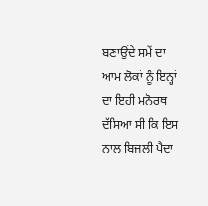ਬਣਾਉਂਦੇ ਸਮੇਂ ਦਾ ਆਮ ਲੋਕਾਂ ਨੂੰ ਇਨ੍ਹਾਂ ਦਾ ਇਹੀ ਮਨੋਰਥ ਦੱਸਿਆ ਸੀ ਕਿ ਇਸ ਨਾਲ ਬਿਜਲੀ ਪੈਦਾ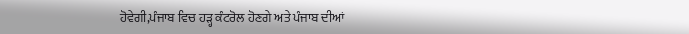ਹੋਵੇਗੀ,ਪੰਜਾਬ ਵਿਚ ਹੜ੍ਹ ਕੰਟਰੋਲ ਹੋਣਗੇ ਅਤੇ ਪੰਜਾਬ ਦੀਆਂ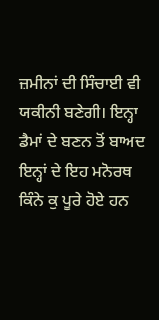ਜ਼ਮੀਨਾਂ ਦੀ ਸਿੰਚਾਈ ਵੀ ਯਕੀਨੀ ਬਣੇਗੀ। ਇਨ੍ਹਾ ਡੈਮਾਂ ਦੇ ਬਣਨ ਤੋਂ ਬਾਅਦ ਇਨ੍ਹਾਂ ਦੇ ਇਹ ਮਨੋਰਥ ਕਿੰਨੇ ਕੁ ਪੂਰੇ ਹੋਏ ਹਨ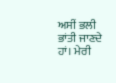ਅਸੀਂ ਭਲੀ ਭਾਂਤੀ ਜਾਣਦੇ ਹਾਂ। ਮੇਰੀ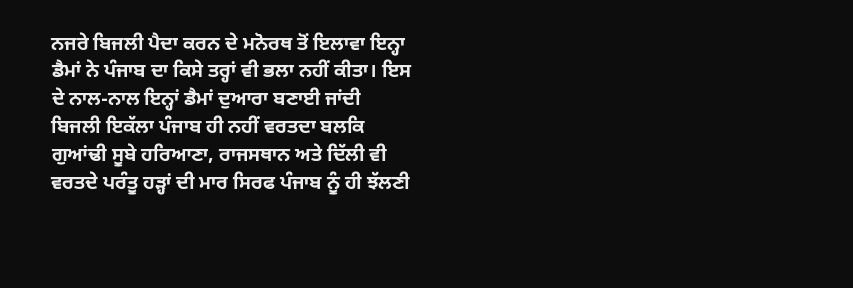ਨਜਰੇ ਬਿਜਲੀ ਪੈਦਾ ਕਰਨ ਦੇ ਮਨੋਰਥ ਤੋਂ ਇਲਾਵਾ ਇਨ੍ਹਾ ਡੈਮਾਂ ਨੇ ਪੰਜਾਬ ਦਾ ਕਿਸੇ ਤਰ੍ਹਾਂ ਵੀ ਭਲਾ ਨਹੀਂ ਕੀਤਾ। ਇਸ ਦੇ ਨਾਲ-ਨਾਲ ਇਨ੍ਹਾਂ ਡੈਮਾਂ ਦੁਆਰਾ ਬਣਾਈ ਜਾਂਦੀ ਬਿਜਲੀ ਇਕੱਲਾ ਪੰਜਾਬ ਹੀ ਨਹੀਂ ਵਰਤਦਾ ਬਲਕਿ ਗੁਆਂਢੀ ਸੂਬੇ ਹਰਿਆਣਾ, ਰਾਜਸਥਾਨ ਅਤੇ ਦਿੱਲੀ ਵੀ ਵਰਤਦੇ ਪਰੰਤੂ ਹੜ੍ਹਾਂ ਦੀ ਮਾਰ ਸਿਰਫ ਪੰਜਾਬ ਨੂੰ ਹੀ ਝੱਲਣੀ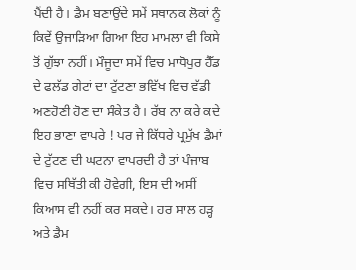ਪੈਂਦੀ ਹੈ। ਡੈਮ ਬਣਾਉਂਦੇ ਸਮੇਂ ਸਥਾਨਕ ਲੋਕਾਂ ਨੂੰ ਕਿਵੇਂ ਉਜਾੜਿਆ ਗਿਆ ਇਹ ਮਾਮਲਾ ਵੀ ਕਿਸੇ ਤੋਂ ਗੁੱਝਾ ਨਹੀਂ। ਮੌਜੂਦਾ ਸਮੇਂ ਵਿਚ ਮਾਧੋਪੁਰ ਹੈੱਡ ਦੇ ਫਲੱਡ ਗੇਟਾਂ ਦਾ ਟੁੱਟਣਾ ਭਵਿੱਖ ਵਿਚ ਵੱਡੀ ਅਣਹੋਣੀ ਹੋਣ ਦਾ ਸੰਕੇਤ ਹੈ। ਰੱਬ ਨਾ ਕਰੇ ਕਦੇ ਇਹ ਭਾਣਾ ਵਾਪਰੇ ! ਪਰ ਜੇ ਕਿੱਧਰੇ ਪ੍ਰਮੁੱਖ ਡੈਮਾਂ ਦੇ ਟੁੱਟਣ ਦੀ ਘਟਨਾ ਵਾਪਰਦੀ ਹੈ ਤਾਂ ਪੰਜਾਬ ਵਿਚ ਸਥਿੱਤੀ ਕੀ ਹੋਵੇਗੀ, ਇਸ ਦੀ ਅਸੀਂ ਕਿਆਸ ਵੀ ਨਹੀਂ ਕਰ ਸਕਦੇ। ਹਰ ਸਾਲ ਹੜ੍ਹ ਅਤੇ ਡੈਮ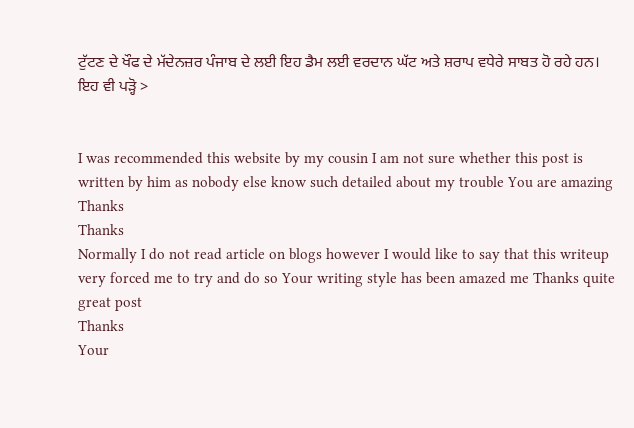ਟੁੱਟਣ ਦੇ ਖੌਫ ਦੇ ਮੱਦੇਨਜ਼ਰ ਪੰਜਾਬ ਦੇ ਲਈ ਇਹ ਡੈਮ ਲਈ ਵਰਦਾਨ ਘੱਟ ਅਤੇ ਸ਼ਰਾਪ ਵਧੇਰੇ ਸਾਬਤ ਹੋ ਰਹੇ ਹਨ।
ਇਹ ਵੀ ਪੜ੍ਹੋ >


I was recommended this website by my cousin I am not sure whether this post is written by him as nobody else know such detailed about my trouble You are amazing Thanks
Thanks
Normally I do not read article on blogs however I would like to say that this writeup very forced me to try and do so Your writing style has been amazed me Thanks quite great post
Thanks
Your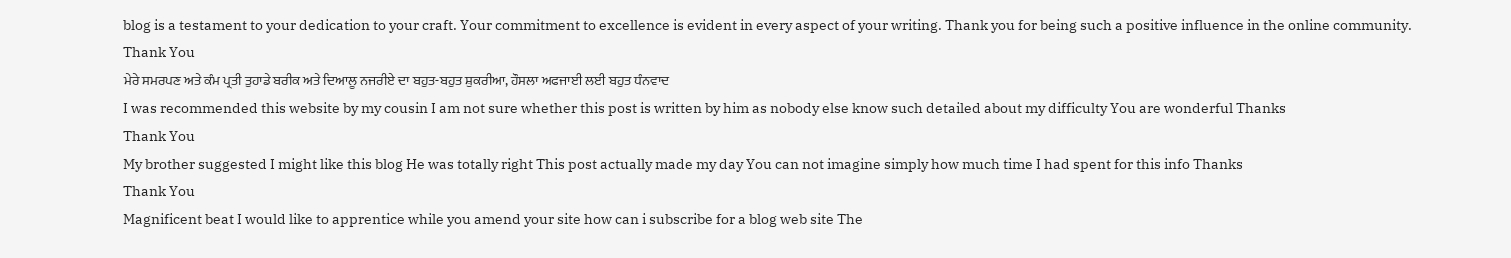blog is a testament to your dedication to your craft. Your commitment to excellence is evident in every aspect of your writing. Thank you for being such a positive influence in the online community.
Thank You
ਮੇਰੇ ਸਮਰਪਣ ਅਤੇ ਕੰਮ ਪ੍ਰਤੀ ਤੁਹਾਡੇ ਬਰੀਕ ਅਤੇ ਦਿਆਲੂ ਨਜਰੀਏ ਦਾ ਬਹੁਤ-ਬਹੁਤ ਸ਼ੁਕਰੀਆ, ਹੌਸਲਾ ਅਫਜਾਈ ਲਈ ਬਹੁਤ ਧੰਨਵਾਦ
I was recommended this website by my cousin I am not sure whether this post is written by him as nobody else know such detailed about my difficulty You are wonderful Thanks
Thank You
My brother suggested I might like this blog He was totally right This post actually made my day You can not imagine simply how much time I had spent for this info Thanks
Thank You
Magnificent beat I would like to apprentice while you amend your site how can i subscribe for a blog web site The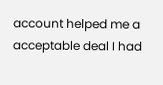account helped me a acceptable deal I had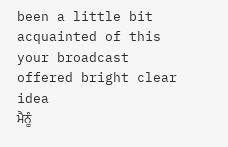been a little bit acquainted of this your broadcast offered bright clear idea
ਮੈਨੂੰ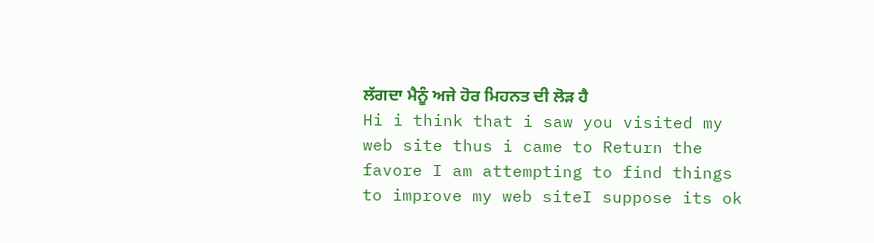ਲੱਗਦਾ ਮੈਨੂੰ ਅਜੇ ਹੋਰ ਮਿਹਨਤ ਦੀ ਲੋੜ ਹੈ
Hi i think that i saw you visited my web site thus i came to Return the favore I am attempting to find things to improve my web siteI suppose its ok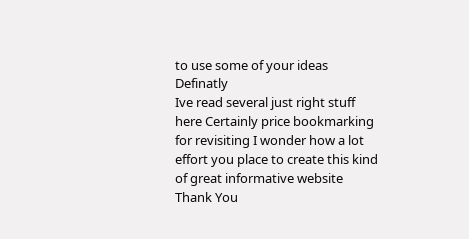to use some of your ideas
Definatly
Ive read several just right stuff here Certainly price bookmarking for revisiting I wonder how a lot effort you place to create this kind of great informative website
Thank You